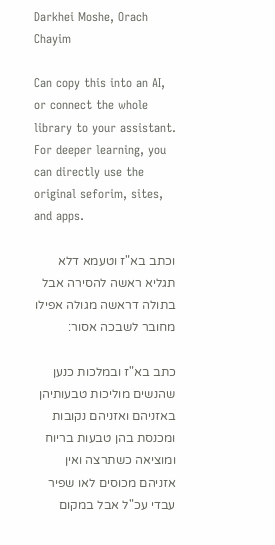Darkhei Moshe, Orach Chayim

Can copy this into an AI, or connect the whole library to your assistant. For deeper learning, you can directly use the original seforim, sites, and apps.

וכתב בא"ז וטעמא דלא תגליא ראשה להסירה אבל בתולה דראשה מגולה אפילו מחובר לשבכה אסור:

כתב בא"ז ובמלכות כנען שהנשים מוליכות טבעותיהן באזניהם ואזניהם נקובות ומכנסת בהן טבעות בריוח ומוציאה כשתרצה ואין אזניהם מכוסים לאו שפיר עבדי עכ"ל אבל במקום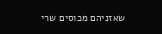שאזניהם מכוסים שרי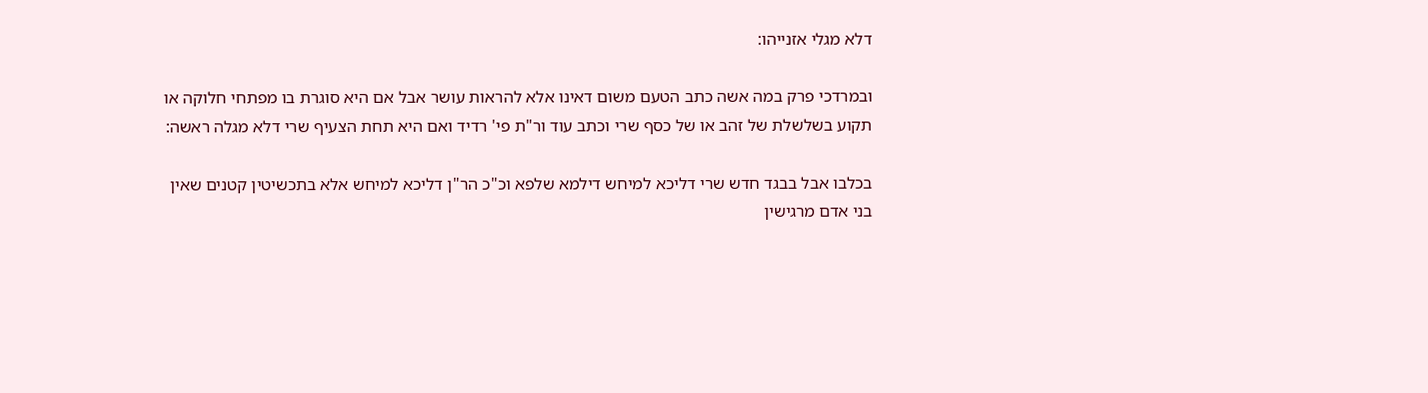דלא מגלי אזנייהו:

ובמרדכי פרק במה אשה כתב הטעם משום דאינו אלא להראות עושר אבל אם היא סוגרת בו מפתחי חלוקה או תקוע בשלשלת של זהב או של כסף שרי וכתב עוד ור"ת פי' רדיד ואם היא תחת הצעיף שרי דלא מגלה ראשה:

בכלבו אבל בבגד חדש שרי דליכא למיחש דילמא שלפא וכ"כ הר"ן דליכא למיחש אלא בתכשיטין קטנים שאין בני אדם מרגישין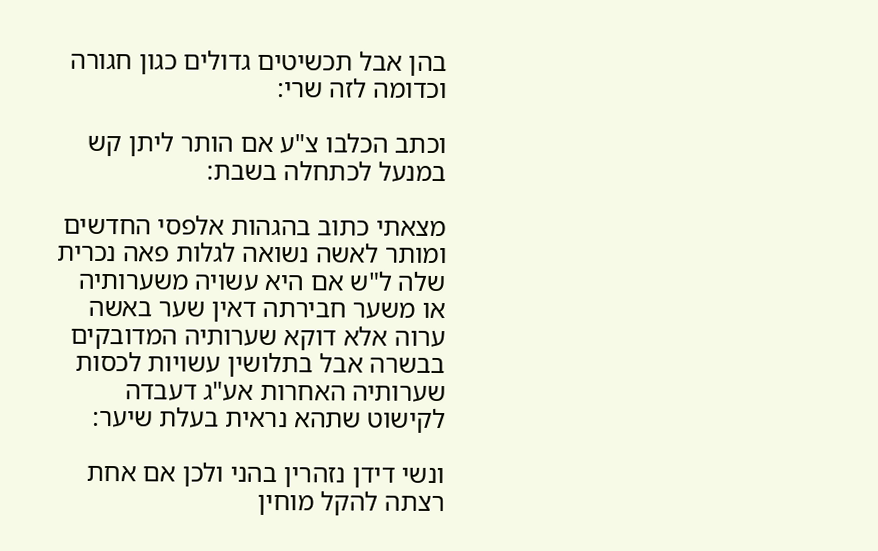בהן אבל תכשיטים גדולים כגון חגורה וכדומה לזה שרי:

וכתב הכלבו צ"ע אם הותר ליתן קש במנעל לכתחלה בשבת:

מצאתי כתוב בהגהות אלפסי החדשים ומותר לאשה נשואה לגלות פאה נכרית שלה ל"ש אם היא עשויה משערותיה או משער חבירתה דאין שער באשה ערוה אלא דוקא שערותיה המדובקים בבשרה אבל בתלושין עשויות לכסות שערותיה האחרות אע"ג דעבדה לקישוט שתהא נראית בעלת שיער:

ונשי דידן נזהרין בהני ולכן אם אחת רצתה להקל מוחין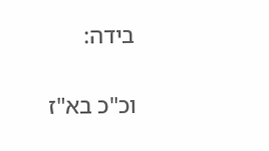בידה:

וכ"כ בא"ז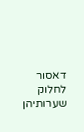דאסור לחלוק שערותיהן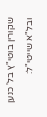שקורין בוטי"ץ בל' כנען ובל"א שייטי"ל: